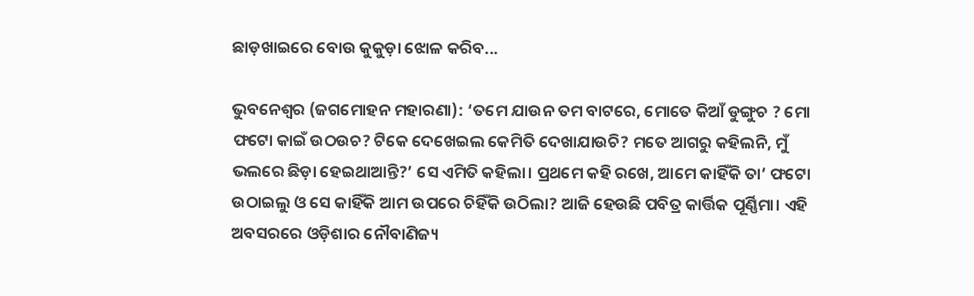ଛାଡ଼ଖାଇରେ ବୋଉ କୁକୁଡ଼ା ଝୋଳ କରିବ...

ଭୁବନେଶ୍ୱର (ଜଗମୋହନ ମହାରଣା): ‘ତମେ ଯାଉନ ତମ ବାଟରେ, ମୋତେ କିଆଁ ଡୁଙ୍ଗୁଚ ? ମୋ ଫଟୋ କାଇଁ ଉଠଉଚ? ଟିକେ ଦେଖେଇଲ କେମିତି ଦେଖାଯାଉଚି? ମତେ ଆଗରୁ କହିଲନି, ମୁଁ ଭଲରେ ଛିଡ଼ା ହେଇଥାଆନ୍ତି?’ ସେ ଏମିତି କହିଲା। ପ୍ରଥମେ କହି ରଖେ, ଆମେ କାହିଁକି ତା’ ଫଟୋ ଉଠାଇଲୁ ଓ ସେ କାହିଁକି ଆମ ଉପରେ ଚିହିଁକି ଉଠିଲା? ଆଜି ହେଉଛି ପବିତ୍ର କାର୍ତ୍ତିକ ପୂର୍ଣ୍ଣିମା। ଏହି ଅବସରରେ ଓଡ଼ିଶାର ନୌବାଣିଜ୍ୟ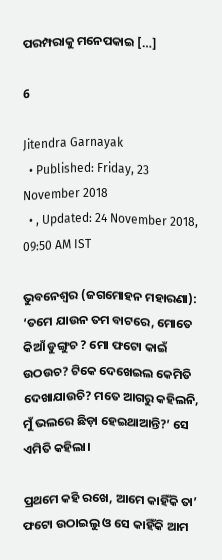ପରମ୍ପରାକୁ ମନେପକାଇ […]

6

Jitendra Garnayak
  • Published: Friday, 23 November 2018
  • , Updated: 24 November 2018, 09:50 AM IST

ଭୁବନେଶ୍ୱର (ଜଗମୋହନ ମହାରଣା): ‘ତମେ ଯାଉନ ତମ ବାଟରେ, ମୋତେ କିଆଁ ଡୁଙ୍ଗୁଚ ? ମୋ ଫଟୋ କାଇଁ ଉଠଉଚ? ଟିକେ ଦେଖେଇଲ କେମିତି ଦେଖାଯାଉଚି? ମତେ ଆଗରୁ କହିଲନି, ମୁଁ ଭଲରେ ଛିଡ଼ା ହେଇଥାଆନ୍ତି?’ ସେ ଏମିତି କହିଲା।

ପ୍ରଥମେ କହି ରଖେ, ଆମେ କାହିଁକି ତା’ ଫଟୋ ଉଠାଇଲୁ ଓ ସେ କାହିଁକି ଆମ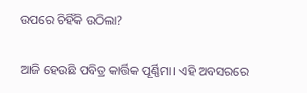ଉପରେ ଚିହିଁକି ଉଠିଲା?

ଆଜି ହେଉଛି ପବିତ୍ର କାର୍ତ୍ତିକ ପୂର୍ଣ୍ଣିମା। ଏହି ଅବସରରେ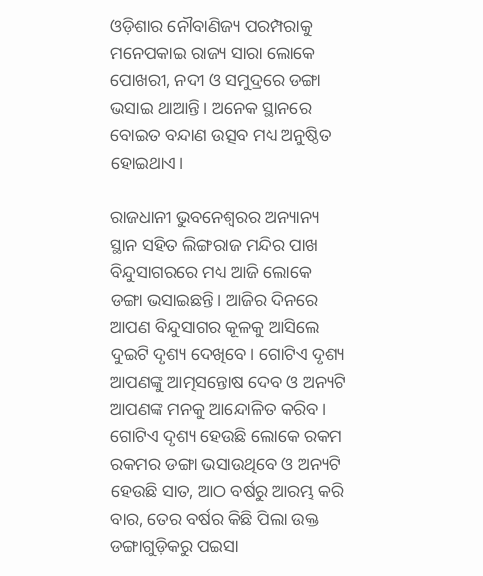ଓଡ଼ିଶାର ନୌବାଣିଜ୍ୟ ପରମ୍ପରାକୁ ମନେପକାଇ ରାଜ୍ୟ ସାରା ଲୋକେ ପୋଖରୀ, ନଦୀ ଓ ସମୁଦ୍ରରେ ଡଙ୍ଗା ଭସାଇ ଥାଆନ୍ତି। ଅନେକ ସ୍ଥାନରେ ବୋଇତ ବନ୍ଦାଣ ଉତ୍ସବ ମଧ୍ୟ ଅନୁଷ୍ଠିତ ହୋଇଥାଏ।

ରାଜଧାନୀ ଭୁବନେଶ୍ୱରର ଅନ୍ୟାନ୍ୟ ସ୍ଥାନ ସହିତ ଲିଙ୍ଗରାଜ ମନ୍ଦିର ପାଖ ବିନ୍ଦୁସାଗରରେ ମଧ୍ୟ ଆଜି ଲୋକେ ଡଙ୍ଗା ଭସାଇଛନ୍ତି। ଆଜିର ଦିନରେ ଆପଣ ବିନ୍ଦୁସାଗର କୂଳକୁ ଆସିଲେ ଦୁଇଟି ଦୃଶ୍ୟ ଦେଖିବେ। ଗୋଟିଏ ଦୃଶ୍ୟ ଆପଣଙ୍କୁ ଆତ୍ମସନ୍ତୋଷ ଦେବ ଓ ଅନ୍ୟଟି ଆପଣଙ୍କ ମନକୁ ଆନ୍ଦୋଳିତ କରିବ। ଗୋଟିଏ ଦୃଶ୍ୟ ହେଉଛି ଲୋକେ ରକମ ରକମର ଡଙ୍ଗା ଭସାଉଥିବେ ଓ ଅନ୍ୟଟି ହେଉଛି ସାତ, ଆଠ ବର୍ଷରୁ ଆରମ୍ଭ କରି ବାର, ତେର ବର୍ଷର କିଛି ପିଲା ଉକ୍ତ ଡଙ୍ଗାଗୁଡ଼ିକରୁ ପଇସା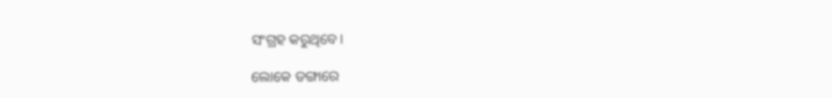ସଂଗ୍ରହ କରୁଥିବେ।

ଲୋକେ ଡଙ୍ଗାରେ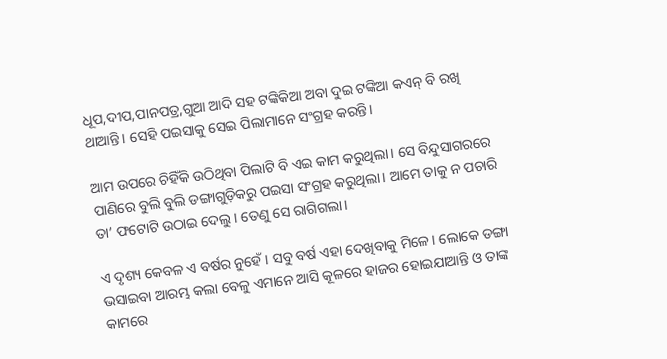ଧୂପ,ଦୀପ,ପାନପତ୍ର,ଗୁଆ ଆଦି ସହ ଟଙ୍କିକିଆ ଅବା ଦୁଇ ଟଙ୍କିଆ କଏନ୍ ବି ରଖି ଥାଆନ୍ତି। ସେହି ପଇସାକୁ ସେଇ ପିଲାମାନେ ସଂଗ୍ରହ କରନ୍ତି।

ଆମ ଉପରେ ଚିହିଁକି ଉଠିଥିବା ପିଲାଟି ବି ଏଇ କାମ କରୁଥିଲା। ସେ ବିନ୍ଦୁସାଗରରେ ପାଣିରେ ବୁଲି ବୁଲି ଡଙ୍ଗାଗୁଡ଼ିକରୁ ପଇସା ସଂଗ୍ରହ କରୁଥିଲା। ଆମେ ତାକୁ ନ ପଚାରି ତା’ ଫଟୋଟି ଉଠାଇ ଦେଲୁ। ତେଣୁ ସେ ରାଗିଗଲା।

ଏ ଦୃଶ୍ୟ କେବଳ ଏ ବର୍ଷର ନୁହେଁ। ସବୁ ବର୍ଷ ଏହା ଦେଖିବାକୁ ମିଳେ। ଲୋକେ ଡଙ୍ଗା ଭସାଇବା ଆରମ୍ଭ କଲା ବେଳୁ ଏମାନେ ଆସି କୂଳରେ ହାଜର ହୋଇଯାଆନ୍ତି ଓ ତାଙ୍କ କାମରେ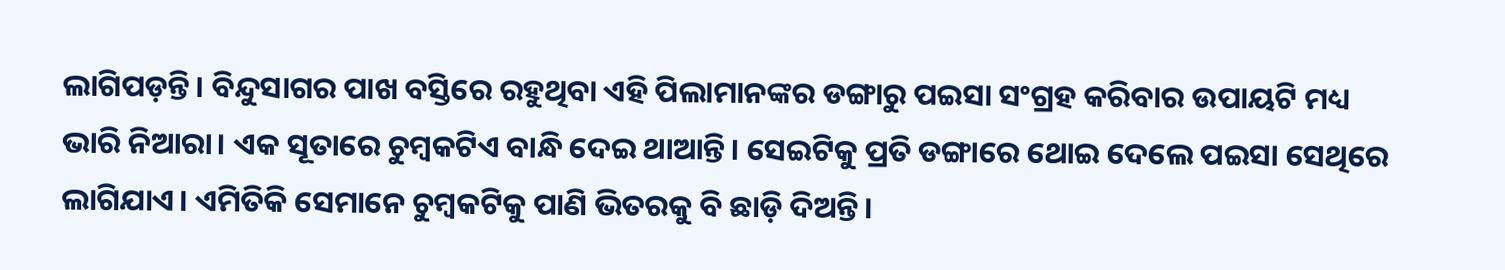ଲାଗିପଡ଼ନ୍ତି। ବିନ୍ଦୁସାଗର ପାଖ ବସ୍ତିରେ ରହୁଥିବା ଏହି ପିଲାମାନଙ୍କର ଡଙ୍ଗାରୁ ପଇସା ସଂଗ୍ରହ କରିବାର ଉପାୟଟି ମଧ୍ୟ ଭାରି ନିଆରା। ଏକ ସୂତାରେ ଚୁମ୍ବକଟିଏ ବାନ୍ଧି ଦେଇ ଥାଆନ୍ତି। ସେଇଟିକୁ ପ୍ରତି ଡଙ୍ଗାରେ ଥୋଇ ଦେଲେ ପଇସା ସେଥିରେ ଲାଗିଯାଏ। ଏମିତିକି ସେମାନେ ଚୁମ୍ବକଟିକୁ ପାଣି ଭିତରକୁ ବି ଛାଡ଼ି ଦିଅନ୍ତି।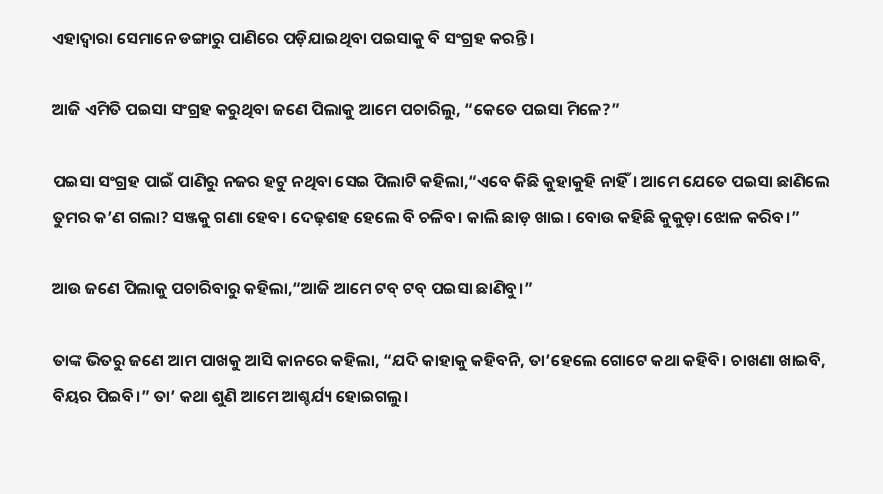ଏହାଦ୍ୱାରା ସେମାନେ ଡଙ୍ଗାରୁ ପାଣିରେ ପଡ଼ିଯାଇଥିବା ପଇସାକୁ ବି ସଂଗ୍ରହ କରନ୍ତି।

ଆଜି ଏମିତି ପଇସା ସଂଗ୍ରହ କରୁଥିବା ଜଣେ ପିଲାକୁ ଆମେ ପଚାରିଲୁ, “କେତେ ପଇସା ମିଳେ?”

ପଇସା ସଂଗ୍ରହ ପାଇଁ ପାଣିରୁ ନଜର ହଟୁ ନଥିବା ସେଇ ପିଲାଟି କହିଲା,“ଏବେ କିଛି କୁହାକୁହି ନାହିଁ। ଆମେ ଯେତେ ପଇସା ଛାଣିଲେ ତୁମର କ’ଣ ଗଲା? ସଞ୍ଜକୁ ଗଣା ହେବ। ଦେଢ଼ଶହ ହେଲେ ବି ଚଳିବ। କାଲି ଛାଡ଼ ଖାଇ। ବୋଉ କହିଛି କୁକୁଡ଼ା ଝୋଳ କରିବ।”

ଆଉ ଜଣେ ପିଲାକୁ ପଚାରିବାରୁ କହିଲା,“ଆଜି ଆମେ ଟବ୍ ଟବ୍ ପଇସା ଛାଣିବୁ।”

ତାଙ୍କ ଭିତରୁ ଜଣେ ଆମ ପାଖକୁ ଆସି କାନରେ କହିଲା, “ଯଦି କାହାକୁ କହିବନି, ତା’ହେଲେ ଗୋଟେ କଥା କହିବି। ଚାଖଣା ଖାଇବି, ବିୟର ପିଇବି।” ତା’ କଥା ଶୁଣି ଆମେ ଆଶ୍ଚର୍ଯ୍ୟ ହୋଇଗଲୁ।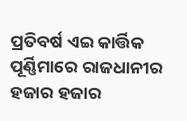ପ୍ରତିବର୍ଷ ଏଇ କାର୍ତ୍ତିକ ପୂର୍ଣ୍ଣିମାରେ ରାଜଧାନୀର ହଜାର ହଜାର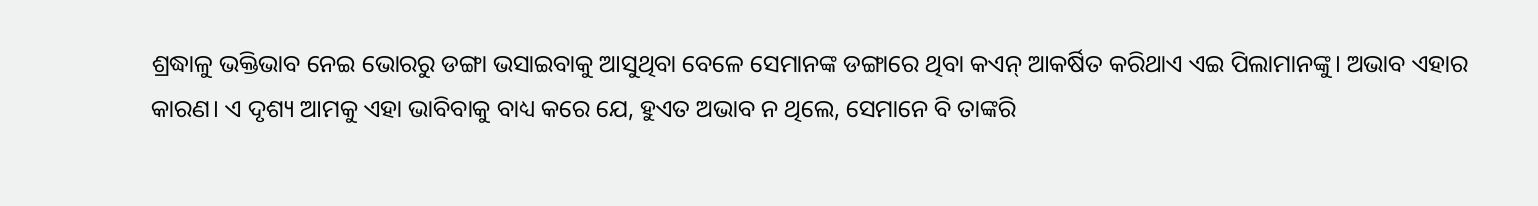ଶ୍ରଦ୍ଧାଳୁ ଭକ୍ତିଭାବ ନେଇ ଭୋରରୁ ଡଙ୍ଗା ଭସାଇବାକୁ ଆସୁଥିବା ବେଳେ ସେମାନଙ୍କ ଡଙ୍ଗାରେ ଥିବା କଏନ୍ ଆକର୍ଷିତ କରିଥାଏ ଏଇ ପିଲାମାନଙ୍କୁ। ଅଭାବ ଏହାର କାରଣ। ଏ ଦୃଶ୍ୟ ଆମକୁ ଏହା ଭାବିବାକୁ ବାଧ୍ୟ କରେ ଯେ, ହୁଏତ ଅଭାବ ନ ଥିଲେ, ସେମାନେ ବି ତାଙ୍କରି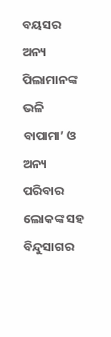ବୟସର ଅନ୍ୟ ପିଲାମାନଙ୍କ ଭଳି ବାପାମା’ ଓ ଅନ୍ୟ ପରିବାର ଲୋକଙ୍କ ସହ ବିନ୍ଦୁସାଗର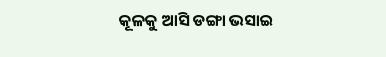କୂଳକୁ ଆସି ଡଙ୍ଗା ଭସାଇ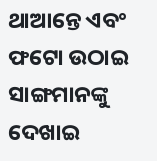ଥାଆନ୍ତେ ଏବଂ ଫଟୋ ଉଠାଇ ସାଙ୍ଗମାନଙ୍କୁ ଦେଖାଇ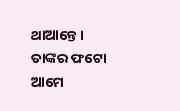ଥାଆନ୍ତେ। ତାଙ୍କର ଫଟୋ ଆମେ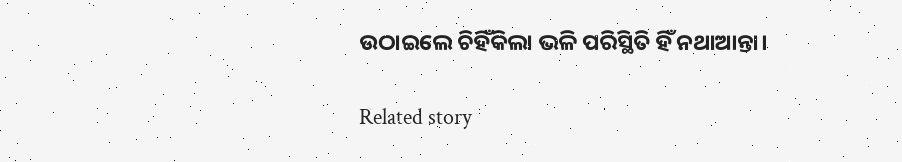ଉଠାଇଲେ ଚିହିଁକିଲା ଭଳି ପରିସ୍ଥିତି ହିଁ ନଥାଆନ୍ତା।

Related story